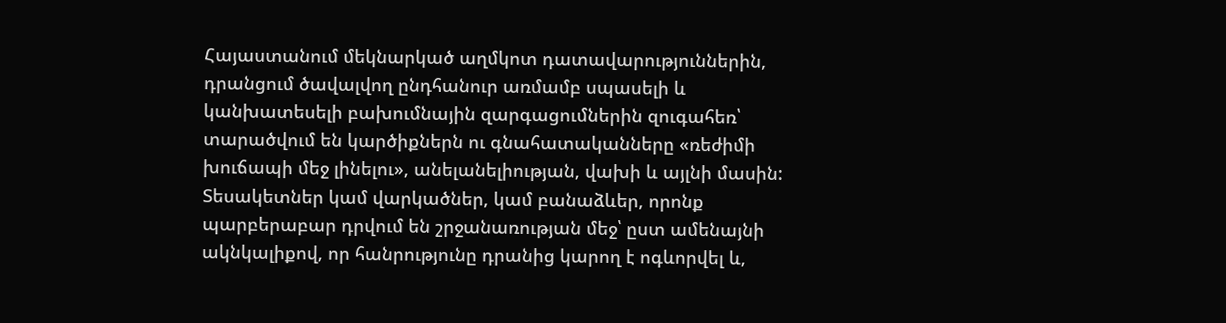Հայաստանում մեկնարկած աղմկոտ դատավարություններին, դրանցում ծավալվող ընդհանուր առմամբ սպասելի և կանխատեսելի բախումնային զարգացումներին զուգահեռ՝ տարածվում են կարծիքներն ու գնահատականները «ռեժիմի խուճապի մեջ լինելու», անելանելիության, վախի և այլնի մասին: Տեսակետներ կամ վարկածներ, կամ բանաձևեր, որոնք պարբերաբար դրվում են շրջանառության մեջ՝ ըստ ամենայնի ակնկալիքով, որ հանրությունը դրանից կարող է ոգևորվել և,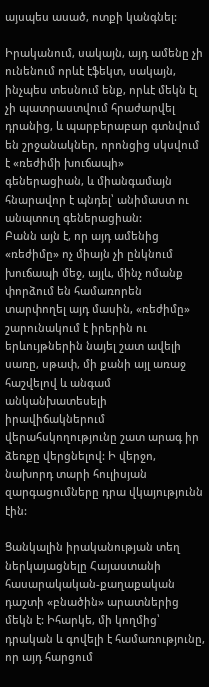այսպես ասած, ոտքի կանգնել:

Իրականում, սակայն, այդ ամենը չի ունենում որևէ էֆեկտ, սակայն, ինչպես տեսնում ենք, որևէ մեկն էլ չի պատրաստվում հրաժարվել դրանից, և պարբերաբար գտնվում են շրջանակներ, որոնցից սկսվում է «ռեժիմի խուճապի» գեներացիան, և միանգամայն հնարավոր է պնդել՝ անիմաստ ու անպտուղ գեներացիան:
Բանն այն է, որ այդ ամենից «ռեժիմը» ոչ միայն չի ընկնում խուճապի մեջ, այլև, մինչ ոմանք փորձում են համառորեն տարփողել այդ մասին, «ռեժիմը» շարունակում է իրերին ու երևույթներին նայել շատ ավելի սառը, սթափ, մի քանի այլ առաջ հաշվելով և անգամ անկանխատեսելի իրավիճակներում վերահսկողությունը շատ արագ իր ձեռքը վերցնելով: Ի վերջո, նախորդ տարի հուլիսյան զարգացումները դրա վկայությունն էին:

Ցանկալին իրականության տեղ ներկայացնելը Հայաստանի հասարակական-քաղաքական դաշտի «բնածին» արատներից մեկն է: Իհարկե, մի կողմից՝ դրական և գովելի է համառությունը, որ այդ հարցում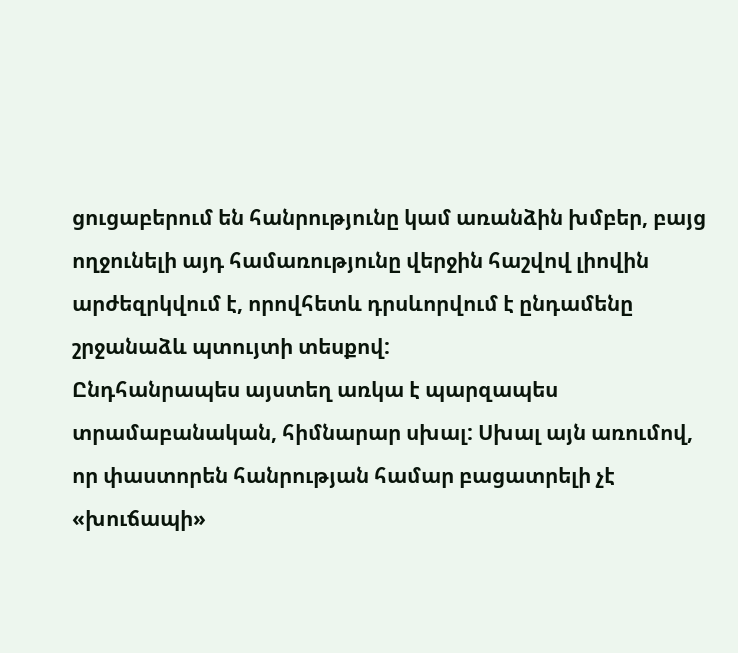ցուցաբերում են հանրությունը կամ առանձին խմբեր, բայց ողջունելի այդ համառությունը վերջին հաշվով լիովին արժեզրկվում է, որովհետև դրսևորվում է ընդամենը շրջանաձև պտույտի տեսքով:
Ընդհանրապես այստեղ առկա է պարզապես տրամաբանական, հիմնարար սխալ: Սխալ այն առումով, որ փաստորեն հանրության համար բացատրելի չէ «խուճապի»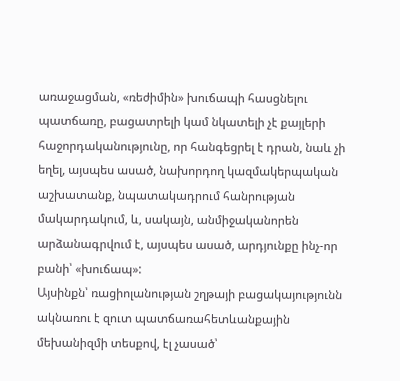առաջացման, «ռեժիմին» խուճապի հասցնելու պատճառը, բացատրելի կամ նկատելի չէ քայլերի հաջորդականությունը, որ հանգեցրել է դրան, նաև չի եղել, այսպես ասած, նախորդող կազմակերպական աշխատանք, նպատակադրում հանրության մակարդակում, և, սակայն, անմիջականորեն արձանագրվում է, այսպես ասած, արդյունքը ինչ-որ բանի՝ «խուճապ»:
Այսինքն՝ ռացիոլանության շղթայի բացակայությունն ակնառու է զուտ պատճառահետևանքային մեխանիզմի տեսքով, էլ չասած՝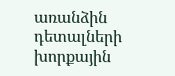առանձին դետալների խորքային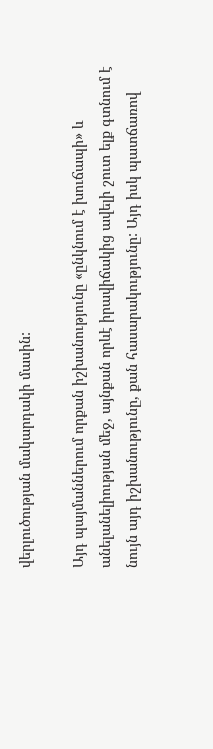վերլուծության մակարդակի մասին:

Այդ պայմաններում որքան իշխանությունը «ընկնում է խուճապի» և անելանելիության մեջ, այնքան որևէ իրավիճակից ավելի շուտ ելք գտնում է նույն այդ իշխանությունը, քան հասարակությունը: Այդ իսկ պատճառով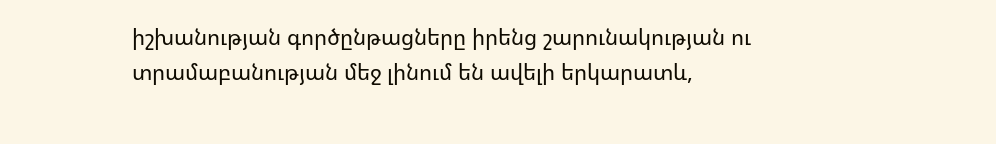իշխանության գործընթացները իրենց շարունակության ու տրամաբանության մեջ լինում են ավելի երկարատև,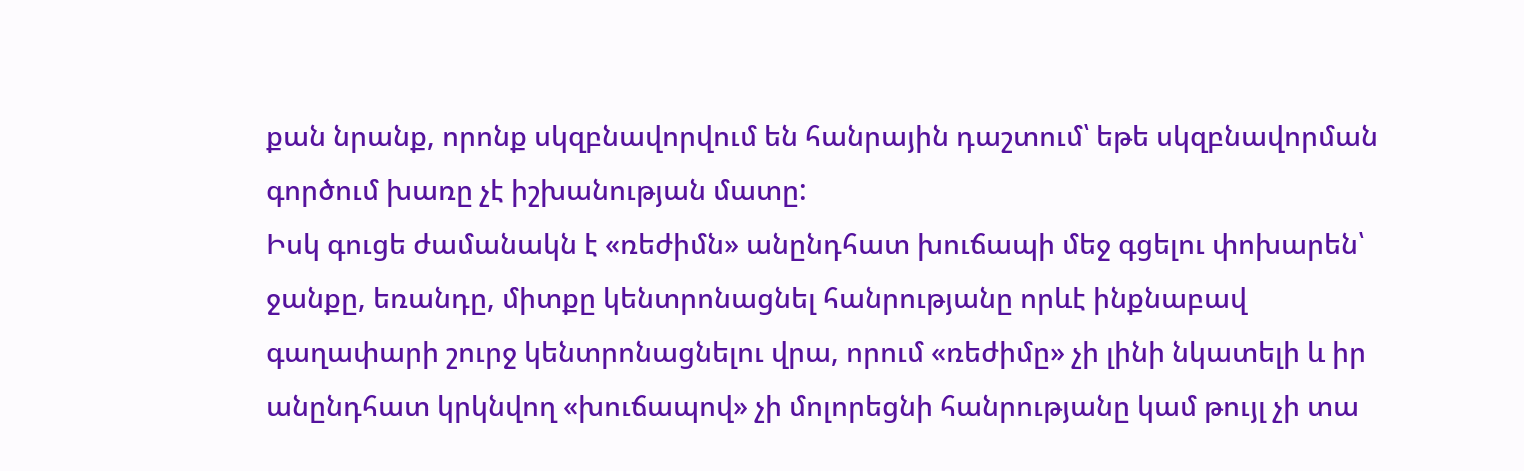քան նրանք, որոնք սկզբնավորվում են հանրային դաշտում՝ եթե սկզբնավորման գործում խառը չէ իշխանության մատը:
Իսկ գուցե ժամանակն է «ռեժիմն» անընդհատ խուճապի մեջ գցելու փոխարեն՝ ջանքը, եռանդը, միտքը կենտրոնացնել հանրությանը որևէ ինքնաբավ գաղափարի շուրջ կենտրոնացնելու վրա, որում «ռեժիմը» չի լինի նկատելի և իր անընդհատ կրկնվող «խուճապով» չի մոլորեցնի հանրությանը կամ թույլ չի տա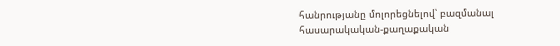հանրությանը մոլորեցնելով՝ բազմանալ հասարակական-քաղաքական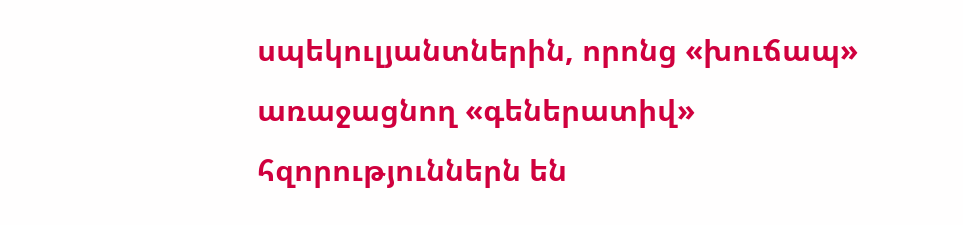սպեկուլյանտներին, որոնց «խուճապ» առաջացնող «գեներատիվ» հզորություններն են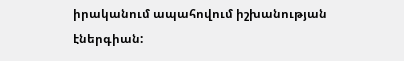իրականում ապահովում իշխանության էներգիան: